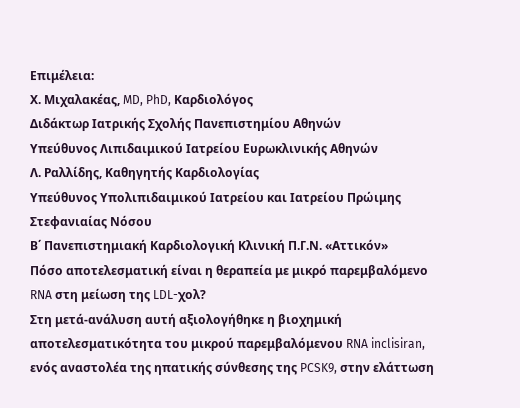Επιμέλεια:
Χ. Μιχαλακέας, MD, PhD, Καρδιολόγος
Διδάκτωρ Ιατρικής Σχολής Πανεπιστημίου Αθηνών
Υπεύθυνος Λιπιδαιμικού Ιατρείου Ευρωκλινικής Αθηνών
Λ. Ραλλίδης, Καθηγητής Καρδιολογίας
Υπεύθυνος Υπολιπιδαιμικού Ιατρείου και Ιατρείου Πρώιμης Στεφανιαίας Νόσου
Β΄ Πανεπιστημιακή Καρδιολογική Κλινική Π.Γ.Ν. «Αττικόν»
Πόσο αποτελεσματική είναι η θεραπεία με μικρό παρεμβαλόμενο RNA στη μείωση της LDL-χολ?
Στη μετά-ανάλυση αυτή αξιολογήθηκε η βιοχημική αποτελεσματικότητα του μικρού παρεμβαλόμενου RNA inclisiran, ενός αναστολέα της ηπατικής σύνθεσης της PCSK9, στην ελάττωση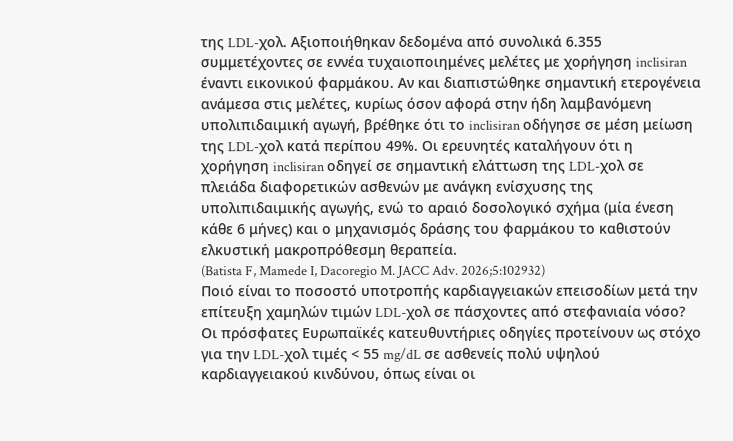της LDL-χολ. Αξιοποιήθηκαν δεδομένα από συνολικά 6.355 συμμετέχοντες σε εννέα τυχαιοποιημένες μελέτες με χορήγηση inclisiran έναντι εικονικού φαρμάκου. Αν και διαπιστώθηκε σημαντική ετερογένεια ανάμεσα στις μελέτες, κυρίως όσον αφορά στην ήδη λαμβανόμενη υπολιπιδαιμική αγωγή, βρέθηκε ότι το inclisiran οδήγησε σε μέση μείωση της LDL-χολ κατά περίπου 49%. Οι ερευνητές καταλήγουν ότι η χορήγηση inclisiran οδηγεί σε σημαντική ελάττωση της LDL-χολ σε πλειάδα διαφορετικών ασθενών με ανάγκη ενίσχυσης της υπολιπιδαιμικής αγωγής, ενώ το αραιό δοσολογικό σχήμα (μία ένεση κάθε 6 μήνες) και ο μηχανισμός δράσης του φαρμάκου το καθιστούν ελκυστική μακροπρόθεσμη θεραπεία.
(Batista F, Mamede I, Dacoregio M. JACC Adv. 2026;5:102932)
Ποιό είναι το ποσοστό υποτροπής καρδιαγγειακών επεισοδίων μετά την επίτευξη χαμηλών τιμών LDL-χολ σε πάσχοντες από στεφανιαία νόσο?
Οι πρόσφατες Ευρωπαϊκές κατευθυντήριες οδηγίες προτείνουν ως στόχο για την LDL-χολ τιμές < 55 mg/dL σε ασθενείς πολύ υψηλού καρδιαγγειακού κινδύνου, όπως είναι οι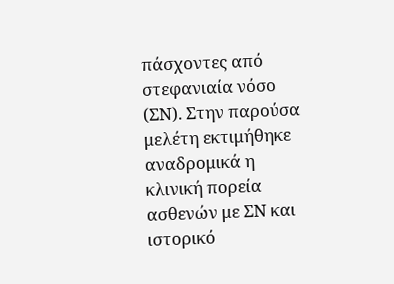πάσχοντες από στεφανιαία νόσο (ΣΝ). Στην παρούσα μελέτη εκτιμήθηκε αναδρομικά η κλινική πορεία ασθενών με ΣΝ και ιστορικό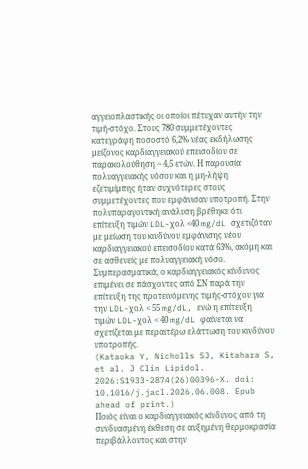αγγειοπλαστικής οι οποίοι πέτυχαν αυτήν την τιμή-στόχο. Στους 780 συμμετέχοντες κατεγράφη ποσοστό 6,2% νέας εκδήλωσης μείζονος καρδιαγγειακού επεισοδίου σε παρακολούθηση ~ 4,5 ετών. Η παρουσία πολυαγγειακής νόσου και η μη-λήψη εζετιμίμπης ήταν συχνότερες στους συμμετέχοντες που εμφάνισαν υποτροπή. Στην πολυπαραγοντική ανάλυση βρέθηκε ότι επίτευξη τιμών LDL-χολ <40 mg/dL σχετιζόταν με μείωση του κινδύνου εμφάνισης νέου καρδιαγγειακού επεισοδίου κατά 63%, ακόμη και σε ασθενείς με πολυαγγειακή νόσο. Συμπερασματικά, ο καρδιαγγειακός κίνδυνος επιμένει σε πάσχοντες από ΣΝ παρά την επίτευξη της προτεινόμενης τιμής-στόχου για την LDL-χολ < 55 mg/dL, ενώ η επίτευξη τιμών LDL-χολ < 40 mg/dL φαίνεται να σχετίζεται με περαιτέρω ελάττωση του κινδύνου υποτροπής.
(Kataoka Y, Nicholls SJ, Kitahara S, et al. J Clin Lipidol. 2026:S1933-2874(26)00396-X. doi: 10.1016/j.jacl.2026.06.008. Epub ahead of print.)
Ποιός είναι ο καρδιαγγειακός κίνδυνος από τη συνδυασμένη έκθεση σε αυξημένη θερμοκρασία περιβάλλοντος και στην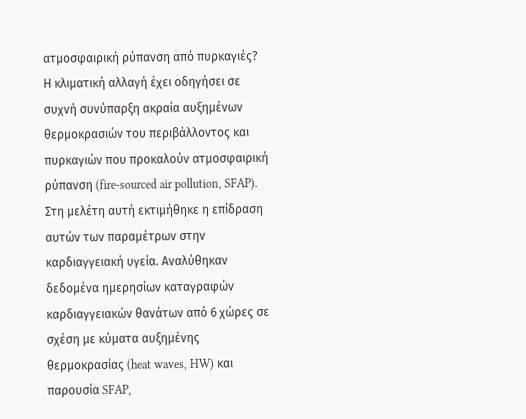ατμοσφαιρική ρύπανση από πυρκαγιές?
Η κλιματική αλλαγή έχει οδηγήσει σε συχνή συνύπαρξη ακραία αυξημένων θερμοκρασιών του περιβάλλοντος και πυρκαγιών που προκαλούν ατμοσφαιρική ρύπανση (fire-sourced air pollution, SFAP). Στη μελέτη αυτή εκτιμήθηκε η επίδραση αυτών των παραμέτρων στην καρδιαγγειακή υγεία. Αναλύθηκαν δεδομένα ημερησίων καταγραφών καρδιαγγειακών θανάτων από 6 χώρες σε σχέση με κύματα αυξημένης θερμοκρασίας (heat waves, HW) και παρουσία SFAP,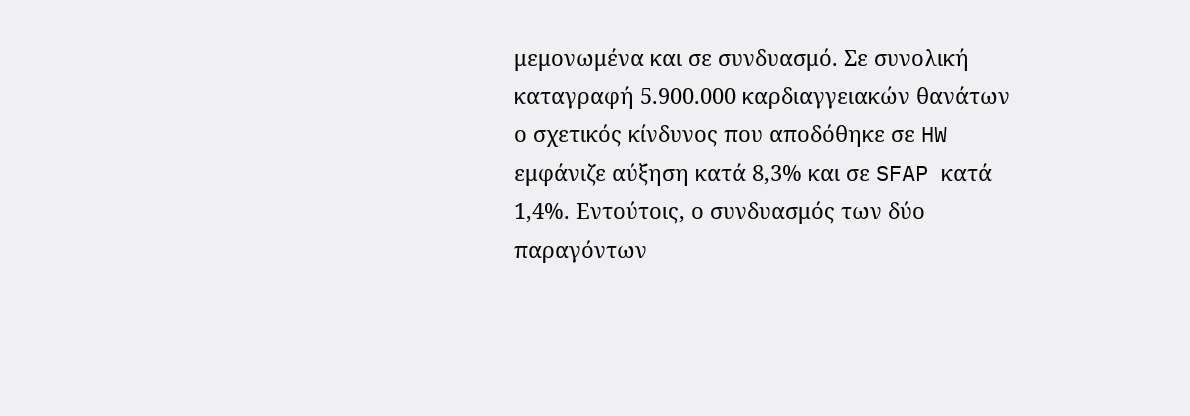μεμονωμένα και σε συνδυασμό. Σε συνολική καταγραφή 5.900.000 καρδιαγγειακών θανάτων ο σχετικός κίνδυνος που αποδόθηκε σε HW εμφάνιζε αύξηση κατά 8,3% και σε SFAP κατά 1,4%. Εντούτοις, ο συνδυασμός των δύο παραγόντων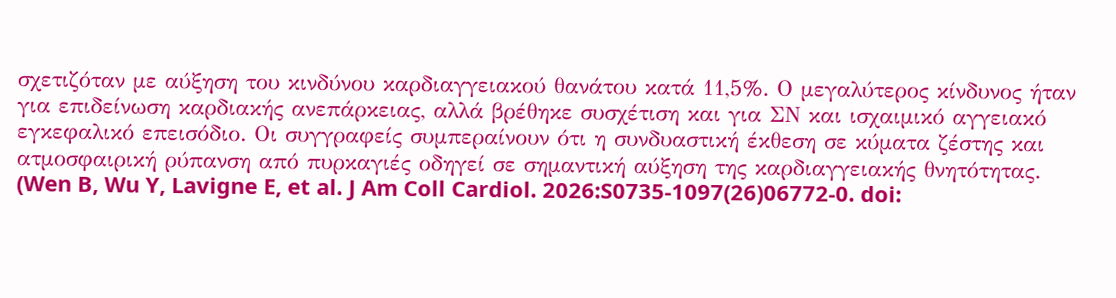σχετιζόταν με αύξηση του κινδύνου καρδιαγγειακού θανάτου κατά 11,5%. Ο μεγαλύτερος κίνδυνος ήταν για επιδείνωση καρδιακής ανεπάρκειας, αλλά βρέθηκε συσχέτιση και για ΣΝ και ισχαιμικό αγγειακό εγκεφαλικό επεισόδιο. Οι συγγραφείς συμπεραίνουν ότι η συνδυαστική έκθεση σε κύματα ζέστης και ατμοσφαιρική ρύπανση από πυρκαγιές οδηγεί σε σημαντική αύξηση της καρδιαγγειακής θνητότητας.
(Wen B, Wu Y, Lavigne E, et al. J Am Coll Cardiol. 2026:S0735-1097(26)06772-0. doi: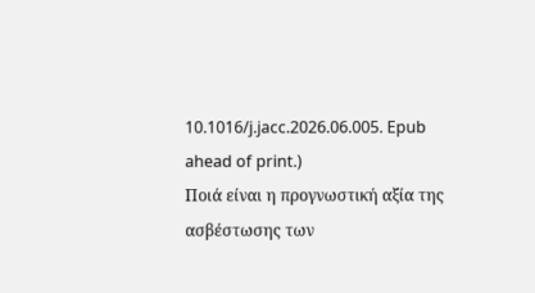10.1016/j.jacc.2026.06.005. Epub ahead of print.)
Ποιά είναι η προγνωστική αξία της ασβέστωσης των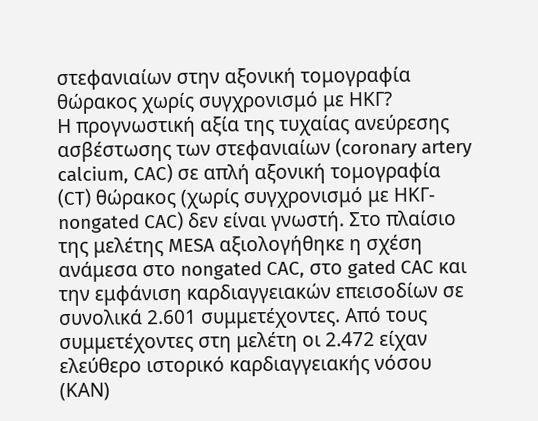στεφανιαίων στην αξονική τομογραφία θώρακος χωρίς συγχρονισμό με ΗΚΓ?
Η προγνωστική αξία της τυχαίας ανεύρεσης ασβέστωσης των στεφανιαίων (coronary artery calcium, CAC) σε απλή αξονική τομογραφία (CT) θώρακος (χωρίς συγχρονισμό με ΗΚΓ-nongated CAC) δεν είναι γνωστή. Στο πλαίσιο της μελέτης MESA αξιολογήθηκε η σχέση ανάμεσα στο nongated CAC, στο gated CAC και την εμφάνιση καρδιαγγειακών επεισοδίων σε συνολικά 2.601 συμμετέχοντες. Από τους συμμετέχοντες στη μελέτη οι 2.472 είχαν ελεύθερο ιστορικό καρδιαγγειακής νόσου (ΚΑΝ)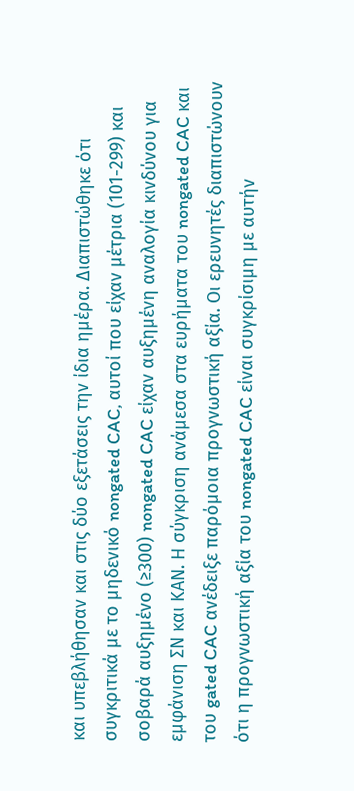και υπεβλήθησαν και στις δύο εξετάσεις την ίδια ημέρα. Διαπιστώθηκε ότι συγκριτικά με το μηδενικό nongated CAC, αυτοί που είχαν μέτρια (101-299) και σοβαρά αυξημένο (≥300) nongated CAC είχαν αυξημένη αναλογία κινδύνου για εμφάνιση ΣΝ και ΚΑΝ. Η σύγκριση ανάμεσα στα ευρήματα του nongated CAC και του gated CAC ανέδειξε παρόμοια προγνωστική αξία. Οι ερευνητές διαπιστώνουν ότι η προγνωστική αξία του nongated CAC είναι συγκρίσιμη με αυτήν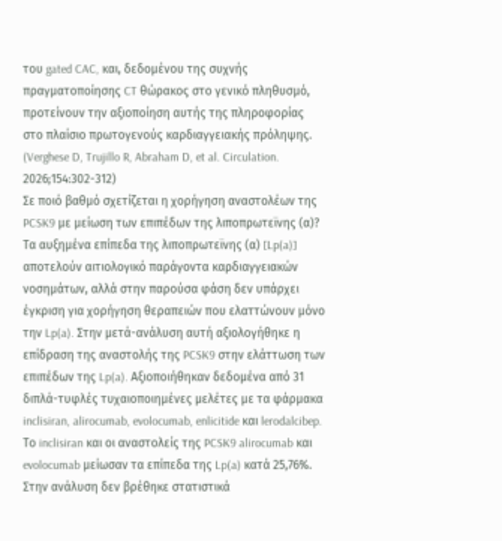του gated CAC, και, δεδομένου της συχνής πραγματοποίησης CT θώρακος στο γενικό πληθυσμό, προτείνουν την αξιοποίηση αυτής της πληροφορίας στο πλαίσιο πρωτογενούς καρδιαγγειακής πρόληψης.
(Verghese D, Trujillo R, Abraham D, et al. Circulation. 2026;154:302-312)
Σε ποιό βαθμό σχετίζεται η χορήγηση αναστολέων της PCSK9 με μείωση των επιπέδων της λιποπρωτεϊνης (α)?
Τα αυξημένα επίπεδα της λιποπρωτεϊνης (α) [Lp(a)] αποτελούν αιτιολογικό παράγοντα καρδιαγγειακών νοσημάτων, αλλά στην παρούσα φάση δεν υπάρχει έγκριση για χορήγηση θεραπειών που ελαττώνουν μόνο την Lp(a). Στην μετά-ανάλυση αυτή αξιολογήθηκε η επίδραση της αναστολής της PCSK9 στην ελάττωση των επιπέδων της Lp(a). Αξιοποιήθηκαν δεδομένα από 31 διπλά-τυφλές τυχαιοποιημένες μελέτες με τα φάρμακα inclisiran, alirocumab, evolocumab, enlicitide και lerodalcibep. Το inclisiran και οι αναστολείς της PCSK9 alirocumab και evolocumab μείωσαν τα επίπεδα της Lp(a) κατά 25,76%. Στην ανάλυση δεν βρέθηκε στατιστικά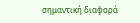σημαντική διαφορά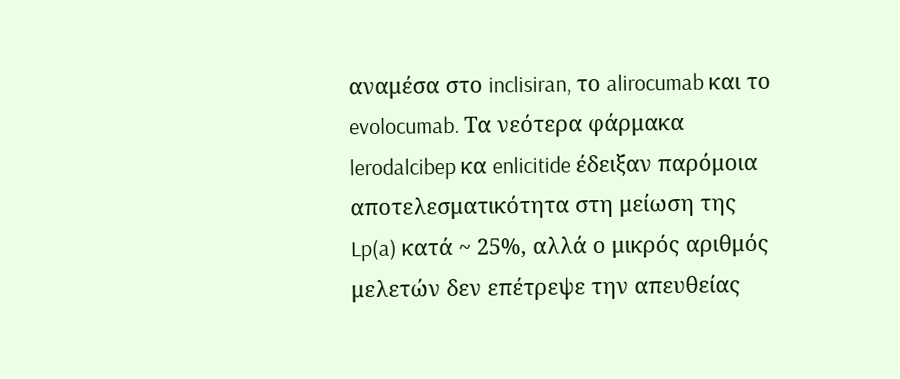αναμέσα στο inclisiran, το alirocumab και το evolocumab. Τα νεότερα φάρμακα lerodalcibep κα enlicitide έδειξαν παρόμοια αποτελεσματικότητα στη μείωση της Lp(a) κατά ~ 25%, αλλά ο μικρός αριθμός μελετών δεν επέτρεψε την απευθείας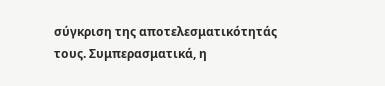σύγκριση της αποτελεσματικότητάς τους. Συμπερασματικά, η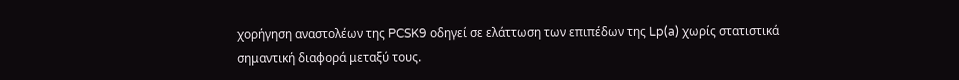χορήγηση αναστολέων της PCSK9 οδηγεί σε ελάττωση των επιπέδων της Lp(a) χωρίς στατιστικά σημαντική διαφορά μεταξύ τους.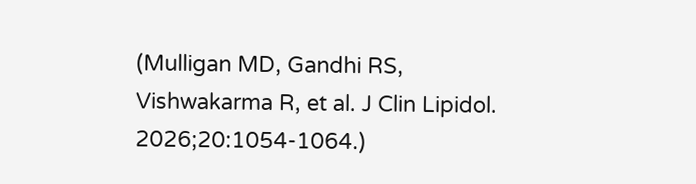(Mulligan MD, Gandhi RS, Vishwakarma R, et al. J Clin Lipidol. 2026;20:1054-1064.)